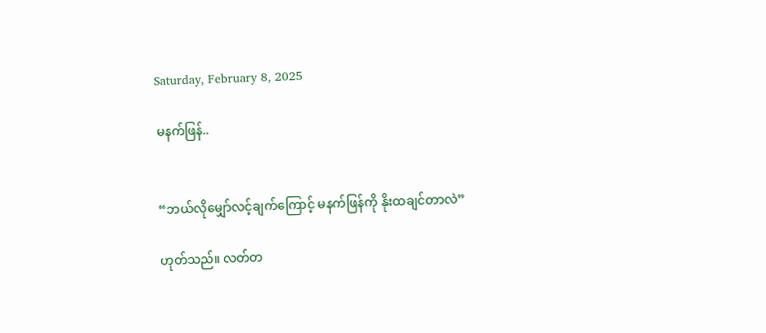Saturday, February 8, 2025

မနက်ဖြန်..


“ဘယ်လိုမျှော်လင့်ချက်ကြောင့် မနက်ဖြန်ကို နိုးထချင်တာလဲ”

ဟုတ်သည်။ လတ်တ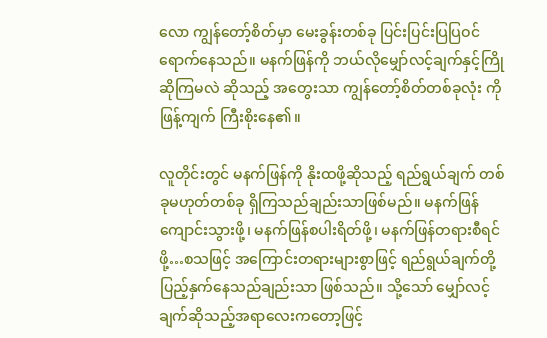လော ကျွန်တော့်စိတ်မှာ မေးခွန်းတစ်ခု ပြင်းပြင်းပြပြဝင်ရောက်နေသည်။ မနက်ဖြန်ကို ဘယ်လိုမျှော်လင့်ချက်နှင့်ကြိုဆိုကြမလဲ ဆိုသည့် အတွေးသာ ကျွန်တော့်စိတ်တစ်ခုလုံး ကို ဖြန့်ကျက် ကြီးစိုးနေ၏။

လူတိုင်းတွင် မနက်ဖြန်ကို နိုးထဖို့ဆိုသည့် ရည်ရွယ်ချက် တစ်ခုမဟုတ်တစ်ခု ရှိကြသည်ချည်းသာဖြစ်မည်။ မနက်ဖြန်ကျောင်းသွားဖို့၊ မနက်ဖြန်စပါးရိတ်ဖို့၊ မနက်ဖြန်တရားစီရင်ဖို့…စသဖြင့် အကြောင်းတရားများစွာဖြင့် ရည်ရွယ်ချက်တို့ ပြည့်နှက်နေသည်ချည်းသာ ဖြစ်သည်။ သို့သော် မျှော်လင့်ချက်ဆိုသည့်အရာလေးကတော့ဖြင့်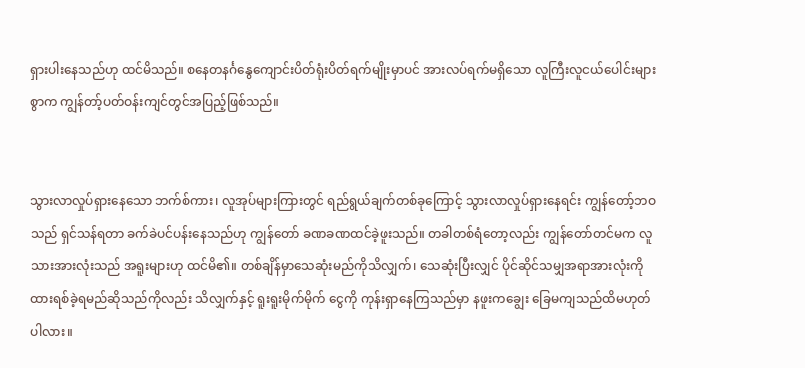ရှားပါးနေသည်ဟု ထင်မိသည်။ စနေတနင်္ဂနွေကျောင်းပိတ်ရုံးပိတ်ရက်မျိုးမှာပင် အားလပ်ရက်မရှိသော လူကြီးလူငယ်ပေါင်းများစွာက ကျွန်တာ့်ပတ်ဝန်းကျင်တွင်အပြည့်ဖြစ်သည်။


သွားလာလှုပ်ရှားနေသော ဘက်စ်ကား၊ လူအုပ်များကြားတွင် ရည်ရွယ်ချက်တစ်ခုကြောင့် သွားလာလှုပ်ရှားနေရင်း ကျွန်တော့်ဘဝသည် ရှင်သန်ရတာ ခက်ခဲပင်ပန်းနေသည်ဟု ကျွန်တော် ခဏခဏထင်ခဲ့ဖူးသည်။ တခါတစ်ရံတော့လည်း ကျွန်တော်တင်မက လူသားအားလုံးသည် အရူးများဟု ထင်မိ၏။ တစ်ချိန်မှာသေဆုံးမည်ကိုသိလျှက်၊ သေဆုံးပြီးလျှင် ပိုင်ဆိုင်သမျှအရာအားလုံးကို ထားရစ်ခဲ့ရမည်ဆိုသည်ကိုလည်း သိလျှက်နှင့် ရူးရူးမိုက်မိုက် ငွေကို ကုန်းရှာနေကြသည်မှာ နဖူးကချွေး ခြေမကျသည်ထိမဟုတ်ပါလား။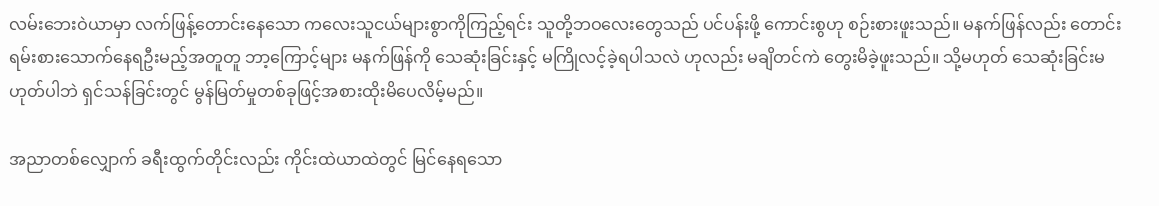လမ်းဘေးဝဲယာမှာ လက်ဖြန့်တောင်းနေသော ကလေးသူငယ်များစွာကိုကြည့်ရင်း သူတို့ဘဝလေးတွေသည် ပင်ပန်းဖို့ ကောင်းစွဟု စဉ်းစားဖူးသည်။ မနက်ဖြန်လည်း တောင်းရမ်းစားသောက်နေရဦးမည့်အတူတူ ဘာ့ကြောင့်များ မနက်ဖြန်ကို သေဆုံးခြင်းနှင့် မကြိုလင့်ခဲ့ရပါသလဲ ဟုလည်း မချိတင်ကဲ တွေးမိခဲ့ဖူးသည်။ သို့မဟုတ် သေဆုံးခြင်းမဟုတ်ပါဘဲ ရှင်သန်ခြင်းတွင် မွန်မြတ်မှုတစ်ခုဖြင့်အစားထိုးမိပေလိမ့်မည်။

အညာတစ်လျှောက် ခရီးထွက်တိုင်းလည်း ကိုင်းထဲယာထဲတွင် မြင်နေရသော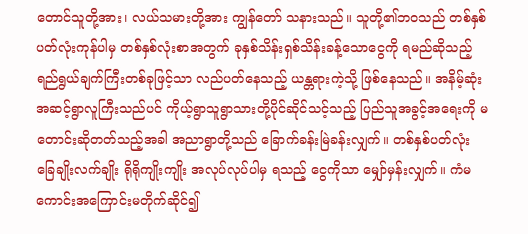တောင်သူတို့အား၊ လယ်သမားတို့အား ကျွန်တော် သနားသည်။ သူတို့၏ဘဝသည် တစ်နှစ်ပတ်လုံးကုန်ပါမှ တစ်နှစ်လုံးစာအတွက် ခုနှစ်သိန်းရှစ်သိန်းခန့်သောငွေကို ရမည်ဆိုသည့် ရည်ရွယ်ချက်ကြီးတစ်ခုဖြင့်သာ လည်ပတ်နေသည့် ယန္တရားကဲ့သို့ ဖြစ်နေသည်။ အနိမ့်ဆုံးအဆင့်ရွာလူကြီးသည်ပင် ကိုယ့်ရွာသူရွာသားတို့ပိုင်ဆိုင်သင့်သည့် ပြည်သူအခွင့်အရေးကို မတောင်းဆိုတတ်သည့်အခါ အညာရွာတို့သည် ခြောက်ခန်းမြဲခန်းလျှက်။ တစ်နှစ်ပတ်လုံး ခြေချိုးလက်ချိုး ရိုရိုကျိုးကျိုး အလုပ်လုပ်ပါမှ ရသည့် ငွေကိုသာ မျှော်မှန်းလျှက်။ ကံမကောင်းအကြောင်းမတိုက်ဆိုင်၍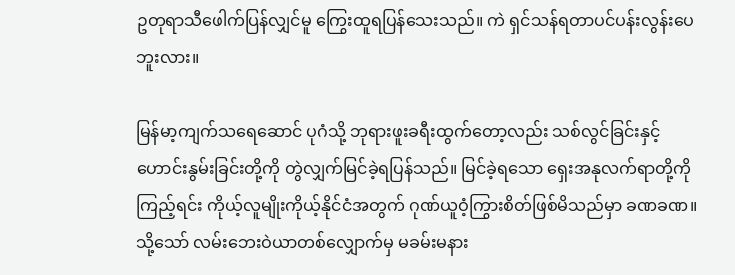ဥတုရာသီဖေါက်ပြန်လျှင်မူ ကြွေးထူရပြန်သေးသည်။ ကဲ ရှင်သန်ရတာပင်ပန်းလွန်းပေဘူးလား။

မြန်မာ့ကျက်သရေဆောင် ပုဂံသို့ ဘုရားဖူးခရီးထွက်တော့လည်း သစ်လွင်ခြင်းနှင့် ဟောင်းနွမ်းခြင်းတို့ကို တွဲလျှက်မြင်ခဲ့ရပြန်သည်။ မြင်ခဲ့ရသော ရှေးအနုလက်ရာတို့ကိုကြည့်ရင်း ကိုယ့်လူမျိုးကိုယ့်နိုင်ငံအတွက် ဂုဏ်ယူဝံ့ကြွားစိတ်ဖြစ်မိသည်မှာ ခဏခဏ။ သို့သော် လမ်းဘေးဝဲယာတစ်လျှောက်မှ မခမ်းမနား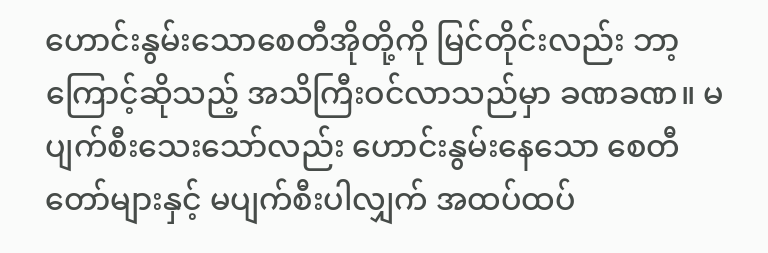ဟောင်းနွမ်းသောစေတီအိုတို့ကို မြင်တိုင်းလည်း ဘာ့ကြောင့်ဆိုသည့် အသိကြီးဝင်လာသည်မှာ ခဏခဏ။ မပျက်စီးသေးသော်လည်း ဟောင်းနွမ်းနေသော စေတီတော်များနှင့် မပျက်စီးပါလျှက် အထပ်ထပ်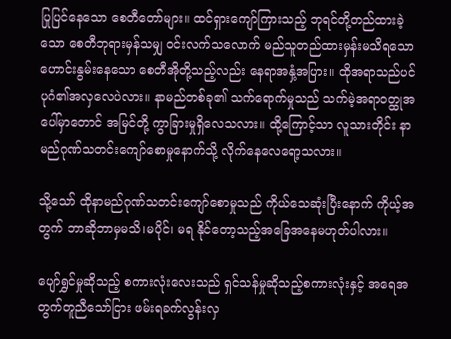ပြုပြင်နေသော စေတီတော်များ။ ထင်ရှားကျော်ကြားသည့် ဘုရင်တို့တည်ထားခဲ့သော စေတီဘုရားမှန်သမျှ ဝင်းလက်သလောက် မည်သူတည်ထားမှန်းမသိရသော ဟောင်းနွမ်းနေသော စေတီအိုတို့သည့်လည်း နေရာအနှံ့အပြား။ ထိုအရာသည်ပင် ပုဂံ၏အလှလေပဲလား။ နာမည်တစ်ခု၏ သက်ရောက်မှုသည် သက်မဲ့အရာဝတ္ထုအပေါ်မှာတောင် အမြင်တို့ ကွာခြားမှုရှိလေသလား။ ထို့ကြောင့်သာ လူသားတိုင်း နာမည်ဂုဏ်သတင်းကျော်စောမှုနောက်သို့ လိုက်နေလေရော့သလား။

သို့သော် ထိုနာမည်ဂုဏ်သတင်းကျော်စောမှုသည် ကိုယ်သေဆုံးပြီးနောက် ကိုယ့်အတွက် ဘာဆိုဘာမှမသိ၊မပိုင်၊ မရ နိုင်တော့သည့်အခြေအနေမဟုတ်ပါလား။

ပျော်ရွှင်မှုဆိုသည့် စကားလုံးလေးသည် ရှင်သန်မှုဆိုသည့်စကားလုံးနှင့် အရေအတွက်တူညီသော်ငြား ဖမ်းရခက်လွန်းလှ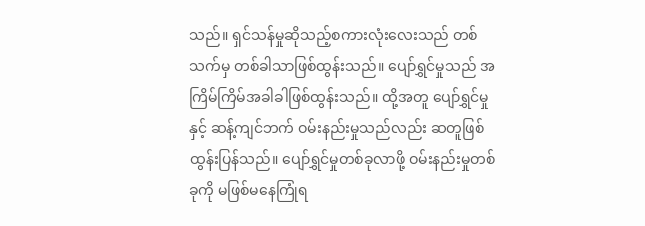သည်။ ရှင်သန်မှုဆိုသည့်စကားလုံးလေးသည် တစ်သက်မှ တစ်ခါသာဖြစ်ထွန်းသည်။ ပျော်ရွှင်မှုသည် အကြိမ်ကြိမ်အခါခါဖြစ်ထွန်းသည်။ ထို့အတူ ပျော်ရွှင်မှုနှင့် ဆန့်ကျင်ဘက် ဝမ်းနည်းမှုသည်လည်း ဆတူဖြစ်ထွန်းပြန်သည်။ ပျော်ရွှင်မှုတစ်ခုလာဖို့ ဝမ်းနည်းမှုတစ်ခုကို မဖြစ်မနေကြုံရ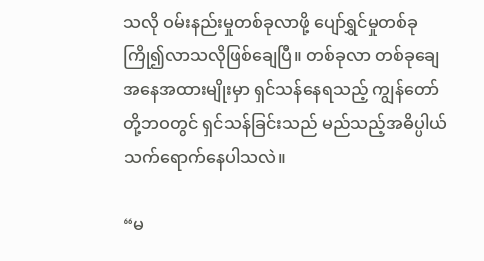သလို ဝမ်းနည်းမှုတစ်ခုလာဖို့ ပျော်ရွှင်မှုတစ်ခု ကြို၍လာသလိုဖြစ်ချေပြီ။ တစ်ခုလာ တစ်ခုချေ အနေအထားမျိုးမှာ ရှင်သန်နေရသည့် ကျွန်တော်တို့ဘဝတွင် ရှင်သန်ခြင်းသည် မည်သည့်အဓိပ္ပါယ် သက်ရောက်နေပါသလဲ။

“မ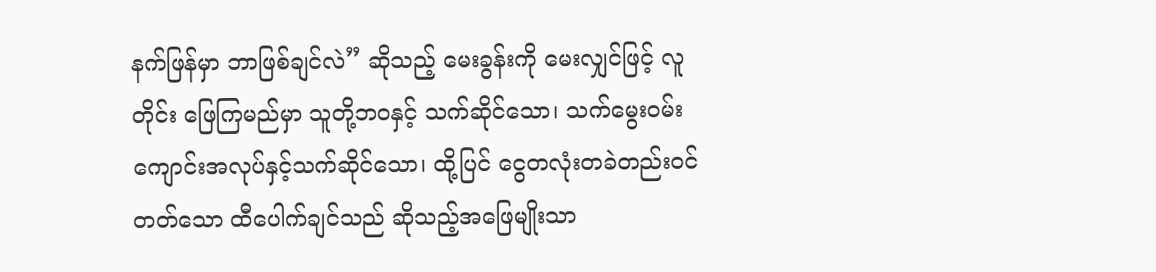နက်ဖြန်မှာ ဘာဖြစ်ချင်လဲ” ဆိုသည့် မေးခွန်းကို မေးလျှင်ဖြင့် လူတိုင်း ဖြေကြမည်မှာ သူတို့ဘဝနှင့် သက်ဆိုင်သော၊ သက်မွေးဝမ်းကျောင်းအလုပ်နှင့်သက်ဆိုင်သော၊ ထို့ပြင် ငွေတလုံးတခဲတည်းဝင်တတ်သော ထီပေါက်ချင်သည် ဆိုသည့်အဖြေမျိုးသာ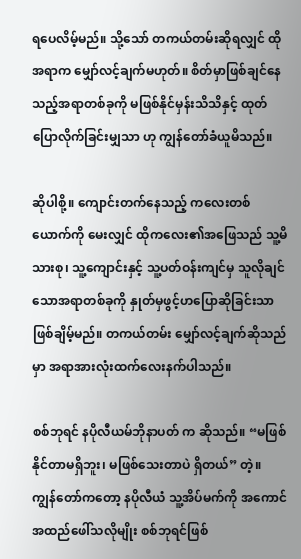ရပေလိမ့်မည်။ သို့သော် တကယ်တမ်းဆိုရလျှင် ထိုအရာက မျှော်လင့်ချက်မဟုတ်။ စိတ်မှာဖြစ်ချင်နေသည့်အရာတစ်ခုကို မဖြစ်နိုင်မှန်းသိသိနှင့် ထုတ်ပြောလိုက်ခြင်းမျှသာ ဟု ကျွန်တော်ခံယူမိသည်။

ဆိုပါစို့။ ကျောင်းတက်နေသည့် ကလေးတစ်ယောက်ကို မေးလျှင် ထိုကလေး၏အဖြေသည် သူ့မိသားစု၊ သူ့ကျောင်းနှင့် သူ့ပတ်ဝန်းကျင်မှ သူလိုချင်သောအရာတစ်ခုကို နှုတ်မှဖွင့်ဟပြောဆိုခြင်းသာ ဖြစ်ချိမ့်မည်။ တကယ်တမ်း မျှော်လင့်ချက်ဆိုသည်မှာ အရာအားလုံးထက်လေးနက်ပါသည်။

စစ်ဘုရင် နပိုလီယမ်ဘိုနာပတ် က ဆိုသည်။ “မဖြစ်နိုင်တာမရှိဘူး၊ မဖြစ်သေးတာပဲ ရှိတယ်” တဲ့။ ကျွန်တော်ကတော့ နပိုလီယံ သူ့အိပ်မက်ကို အကောင်အထည်ဖေါ်သလိုမျိုး စစ်ဘုရင်ဖြစ်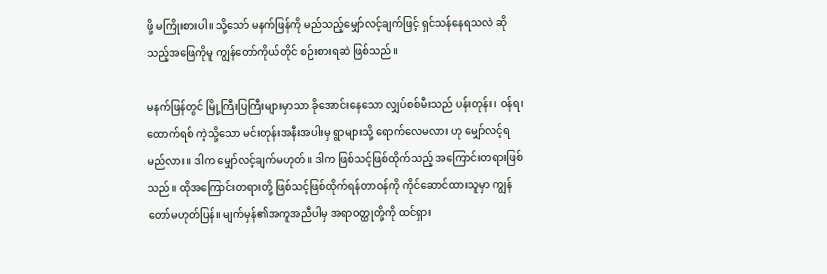ဖို့ မကြိုးစားပါ။ သို့သော် မနက်ဖြန်ကို မည်သည့်မျှော်လင့်ချက်ဖြင့် ရှင်သန်နေရသလဲ ဆိုသည့်အဖြေကိုမူ ကျွန်တော်ကိုယ်တိုင် စဉ်းစားရဆဲ ဖြစ်သည်။

မနက်ဖြန်တွင် မြို့ကြီးပြကြီးများမှာသာ ခိုအောင်းနေသော လျှပ်စစ်မီးသည် ပန်းတုန်း၊ ဝန်ရ၊ ထောက်ရစ် ကဲ့သို့သော မင်းတုန်းအနီးအပါးမှ ရွာများသို့ ရောက်လေမလား ဟု မျှော်လင့်ရမည်လား။ ဒါက မျှော်လင့်ချက်မဟုတ်။ ဒါက ဖြစ်သင့်ဖြစ်ထိုက်သည့် အကြောင်းတရားဖြစ်သည်။ ထိုအကြောင်းတရားတို့ ဖြစ်သင့်ဖြစ်ထိုက်ရန်တာဝန်ကို ကိုင်ဆောင်ထားသူမှာ ကျွန်တော်မဟုတ်ပြန်။ မျက်မှန်၏အကူအညီပါမှ အရာဝတ္ထုတို့ကို ထင်ရှား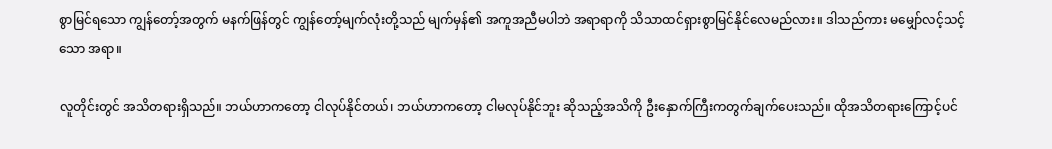စွာမြင်ရသော ကျွန်တော့်အတွက် မနက်ဖြန်တွင် ကျွန်တော့်မျက်လုံးတို့သည် မျက်မှန်၏ အကူအညီမပါဘဲ အရာရာကို သိသာထင်ရှားစွာမြင်နိုင်လေမည်လား။ ဒါသည်ကား မမျှော်လင့်သင့်သော အရာ။

လူတိုင်းတွင် အသိတရားရှိသည်။ ဘယ်ဟာကတော့ ငါလုပ်နိုင်တယ်၊ ဘယ်ဟာကတော့ ငါမလုပ်နိုင်ဘူး ဆိုသည့်အသိကို ဦးနှောက်ကြီးကတွက်ချက်ပေးသည်။ ထိုအသိတရားကြောင့်ပင်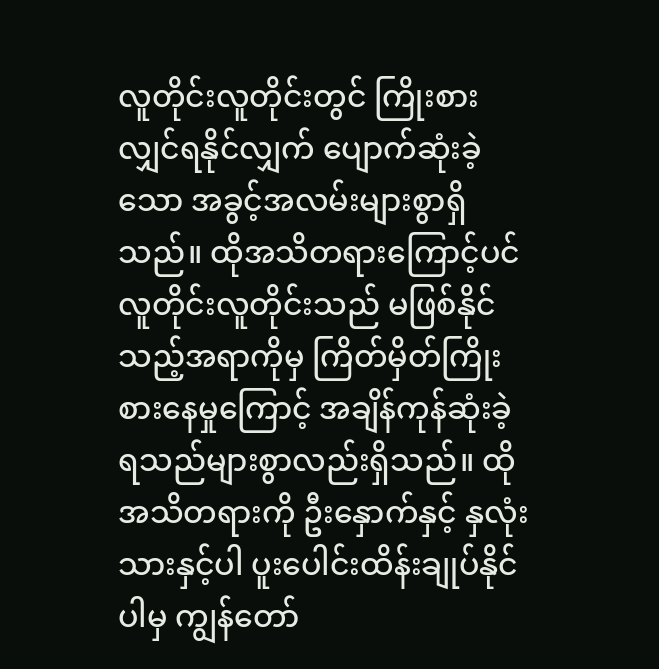လူတိုင်းလူတိုင်းတွင် ကြိုးစားလျှင်ရနိုင်လျှက် ပျောက်ဆုံးခဲ့သော အခွင့်အလမ်းများစွာရှိသည်။ ထိုအသိတရားကြောင့်ပင် လူတိုင်းလူတိုင်းသည် မဖြစ်နိုင်သည့်အရာကိုမှ ကြိတ်မှိတ်ကြိုးစားနေမှုကြောင့် အချိန်ကုန်ဆုံးခဲ့ရသည်များစွာလည်းရှိသည်။ ထိုအသိတရားကို ဦးနှောက်နှင့် နှလုံးသားနှင့်ပါ ပူးပေါင်းထိန်းချုပ်နိုင်ပါမှ ကျွန်တော်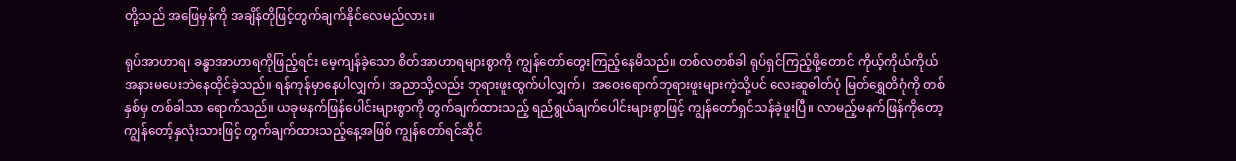တို့သည် အဖြေမှန်ကို အချိန်တိုဖြင့်တွက်ချက်နိုင်လေမည်လား။

ရုပ်အာဟာရ၊ ခန္ဓာအာဟာရကိုဖြည့်ရင်း မေ့ကျန်ခဲ့သော စိတ်အာဟာရများစွာကို ကျွန်တော်တွေးကြည့်နေမိသည်။ တစ်လတစ်ခါ ရုပ်ရှင်ကြည့်ဖို့တောင် ကိုယ့်ကိုယ်ကိုယ် အနားမပေးဘဲနေထိုင်ခဲ့သည်။ ရန်ကုန်မှာနေပါလျှက်၊ အညာသို့လည်း ဘုရားဖူးထွက်ပါလျှက်၊  အဝေးရောက်ဘုရားဖူးများကဲ့သို့ပင် လေးဆူဓါတ်ပုံ မြတ်ရွှေတိဂုံကို တစ်နှစ်မှ တစ်ခါသာ ရောက်သည်။ ယခုမနက်ဖြန်ပေါင်းများစွာကို တွက်ချက်ထားသည့် ရည်ရွယ်ချက်ပေါင်းများစွာဖြင့် ကျွန်တော်ရှင်သန်ခဲ့ဖူးပြီ။ လာမည့်မနက်ဖြန်ကိုတော့ ကျွန်တော့်နှလုံးသားဖြင့် တွက်ချက်ထားသည့်နေ့အဖြစ် ကျွန်တော်ရင်ဆိုင်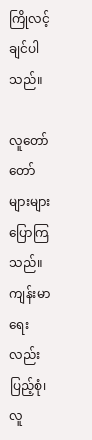ကြိုလင့်ချင်ပါသည်။

လူတော်တော်များများပြောကြသည်။ ကျန်းမာရေးလည်း ပြည့်စုံ၊ လူ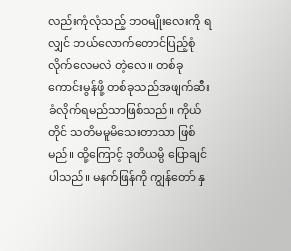လည်းကုံလုံသည့် ဘဝမျိုးလေးကို ရလျှင် ဘယ်လောက်တောင်ပြည့်စုံလိုက်လေမလဲ တဲ့လေ။ တစ်ခုကောင်းမွန်ဖို့ တစ်ခုသည်အဖျက်ဆီးခံလိုက်ရမည်သာဖြစ်သည်။ ကိုယ်တိုင် သတိမမူမိသေးတာသာ ဖြစ်မည်။ ထို့ကြောင့် ဒုတိယမ္ပိ ပြောချင်ပါသည်။ မနက်ဖြန်ကို ကျွန်တော် နှ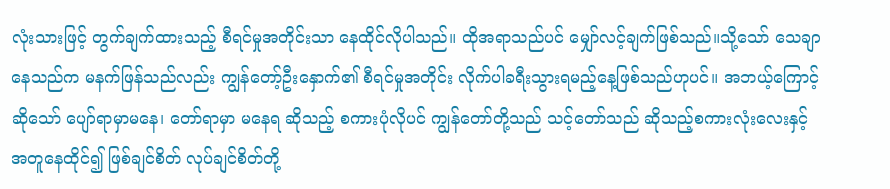လုံးသားဖြင့် တွက်ချက်ထားသည့် စီရင်မှုအတိုင်းသာ နေထိုင်လိုပါသည်။ ထိုအရာသည်ပင် မျှော်လင့်ချက်ဖြစ်သည်။သို့သော် သေချာနေသည်က မနက်ဖြန်သည်လည်း ကျွန်တော့်ဦးနှောက်၏ စီရင်မှုအတိုင်း လိုက်ပါခရီးသွားရမည့်နေ့ဖြစ်သည်ဟုပင်။ အဘယ့်ကြောင့်ဆိုသော် ပျော်ရာမှာမနေ၊ တော်ရာမှာ မနေရ ဆိုသည့် စကားပုံလိုပင် ကျွန်တော်တို့သည် သင့်တော်သည် ဆိုသည့်စကားလုံးလေးနှင့်အတူနေထိုင်၍ ဖြစ်ချင်စိတ် လုပ်ချင်စိတ်တို့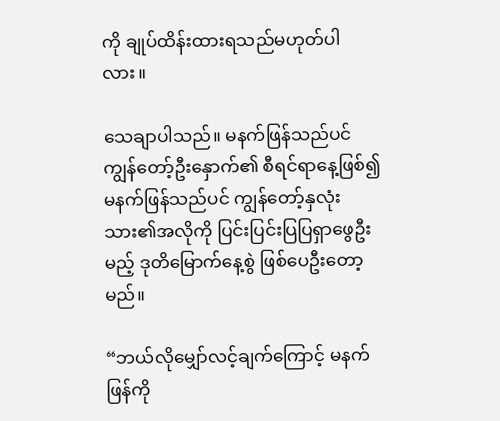ကို ချုပ်ထိန်းထားရသည်မဟုတ်ပါလား။

သေချာပါသည်။ မနက်ဖြန်သည်ပင် ကျွန်တော့်ဦးနှောက်၏ စီရင်ရာနေ့ဖြစ်၍ မနက်ဖြန်သည်ပင် ကျွန်တော့်နှလုံးသား၏အလိုကို ပြင်းပြင်းပြပြရှာဖွေဦးမည့် ဒုတိမြောက်နေ့စွဲ ဖြစ်ပေဦးတော့မည်။

“ဘယ်လိုမျှော်လင့်ချက်ကြောင့် မနက်ဖြန်ကို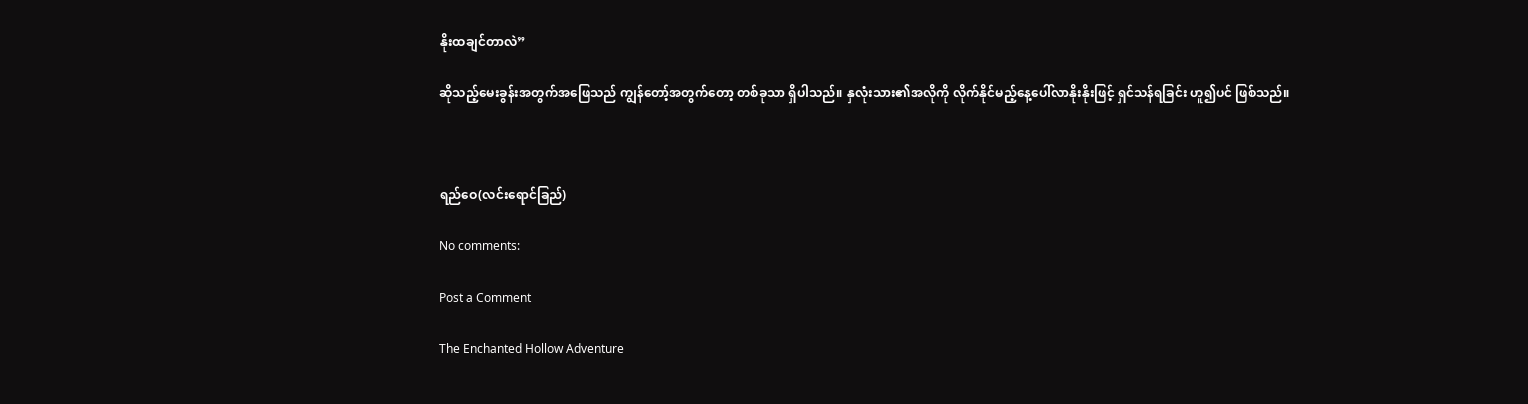နိုးထချင်တာလဲ”

ဆိုသည့်မေးခွန်းအတွက်အဖြေသည် ကျွန်တော့်အတွက်တော့ တစ်ခုသာ ရှိပါသည်။ နှလုံးသား၏အလိုကို လိုက်နိုင်မည့်နေ့ပေါ်လာနိုးနိုးဖြင့် ရှင်သန်ရခြင်း ဟူ၍ပင် ဖြစ်သည်။



ရည်ဝေ(လင်းရောင်ခြည်)

No comments:

Post a Comment

The Enchanted Hollow Adventure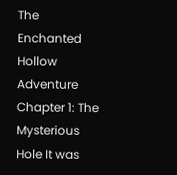The Enchanted Hollow Adventure Chapter 1: The Mysterious Hole It was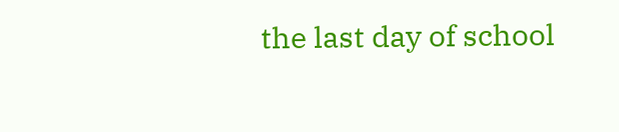the last day of school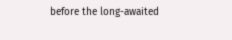before the long-awaited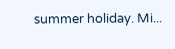summer holiday. Mi...